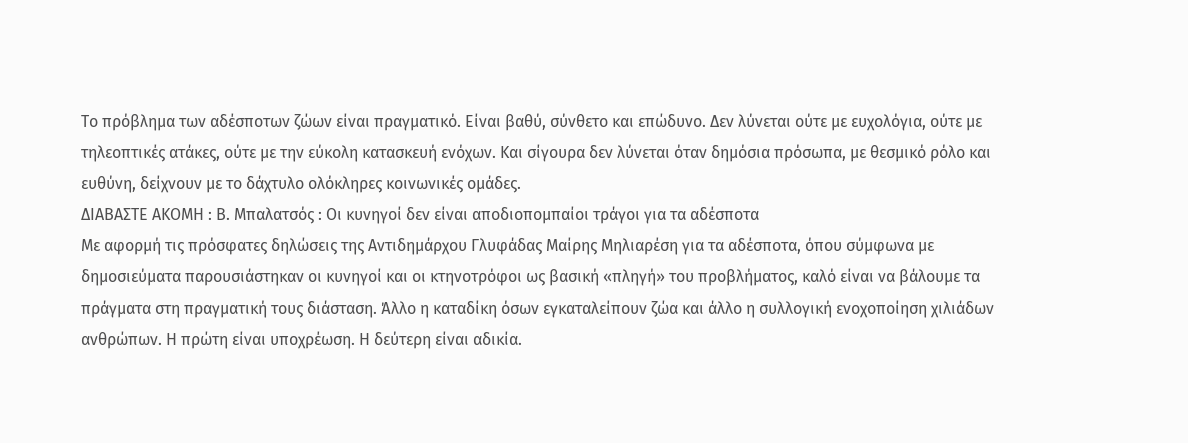Το πρόβλημα των αδέσποτων ζώων είναι πραγματικό. Είναι βαθύ, σύνθετο και επώδυνο. Δεν λύνεται ούτε με ευχολόγια, ούτε με τηλεοπτικές ατάκες, ούτε με την εύκολη κατασκευή ενόχων. Και σίγουρα δεν λύνεται όταν δημόσια πρόσωπα, με θεσμικό ρόλο και ευθύνη, δείχνουν με το δάχτυλο ολόκληρες κοινωνικές ομάδες.
ΔΙΑΒΑΣΤΕ ΑΚΟΜΗ : Β. Μπαλατσός : Οι κυνηγοί δεν είναι αποδιοπομπαίοι τράγοι για τα αδέσποτα
Με αφορμή τις πρόσφατες δηλώσεις της Αντιδημάρχου Γλυφάδας Μαίρης Μηλιαρέση για τα αδέσποτα, όπου σύμφωνα με δημοσιεύματα παρουσιάστηκαν οι κυνηγοί και οι κτηνοτρόφοι ως βασική «πληγή» του προβλήματος, καλό είναι να βάλουμε τα πράγματα στη πραγματική τους διάσταση. Άλλο η καταδίκη όσων εγκαταλείπουν ζώα και άλλο η συλλογική ενοχοποίηση χιλιάδων ανθρώπων. Η πρώτη είναι υποχρέωση. Η δεύτερη είναι αδικία.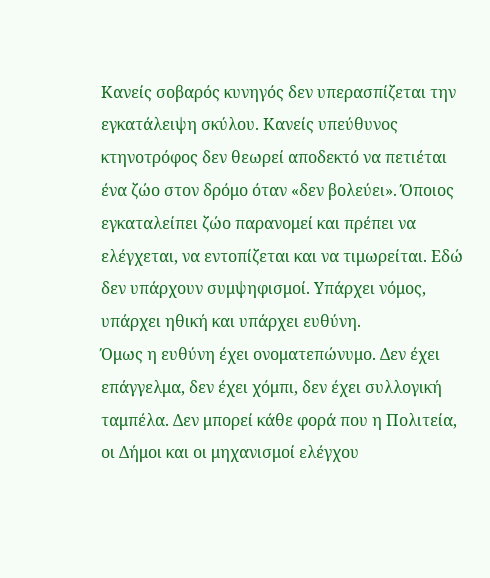Κανείς σοβαρός κυνηγός δεν υπερασπίζεται την εγκατάλειψη σκύλου. Κανείς υπεύθυνος κτηνοτρόφος δεν θεωρεί αποδεκτό να πετιέται ένα ζώο στον δρόμο όταν «δεν βολεύει». Όποιος εγκαταλείπει ζώο παρανομεί και πρέπει να ελέγχεται, να εντοπίζεται και να τιμωρείται. Εδώ δεν υπάρχουν συμψηφισμοί. Υπάρχει νόμος, υπάρχει ηθική και υπάρχει ευθύνη.
Όμως η ευθύνη έχει ονοματεπώνυμο. Δεν έχει επάγγελμα, δεν έχει χόμπι, δεν έχει συλλογική ταμπέλα. Δεν μπορεί κάθε φορά που η Πολιτεία, οι Δήμοι και οι μηχανισμοί ελέγχου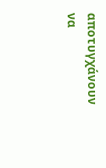αποτυγχάνουν να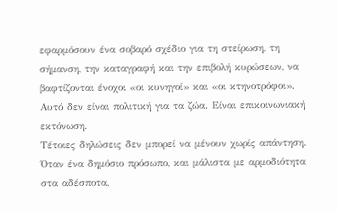εφαρμόσουν ένα σοβαρό σχέδιο για τη στείρωση, τη σήμανση, την καταγραφή και την επιβολή κυρώσεων, να βαφτίζονται ένοχοι «οι κυνηγοί» και «οι κτηνοτρόφοι».
Αυτό δεν είναι πολιτική για τα ζώα. Είναι επικοινωνιακή εκτόνωση.
Τέτοιες δηλώσεις δεν μπορεί να μένουν χωρίς απάντηση. Όταν ένα δημόσιο πρόσωπο, και μάλιστα με αρμοδιότητα στα αδέσποτα,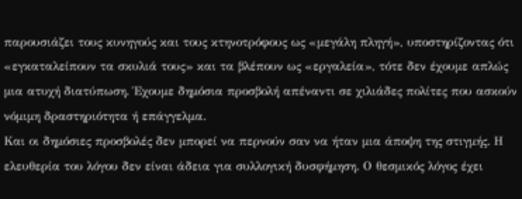παρουσιάζει τους κυνηγούς και τους κτηνοτρόφους ως «μεγάλη πληγή», υποστηρίζοντας ότι «εγκαταλείπουν τα σκυλιά τους» και τα βλέπουν ως «εργαλεία», τότε δεν έχουμε απλώς μια ατυχή διατύπωση. Έχουμε δημόσια προσβολή απέναντι σε χιλιάδες πολίτες που ασκούν νόμιμη δραστηριότητα ή επάγγελμα.
Και οι δημόσιες προσβολές δεν μπορεί να περνούν σαν να ήταν μια άποψη της στιγμής. Η ελευθερία του λόγου δεν είναι άδεια για συλλογική δυσφήμηση. Ο θεσμικός λόγος έχει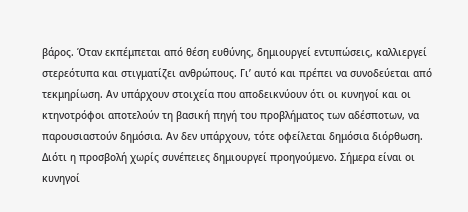βάρος. Όταν εκπέμπεται από θέση ευθύνης, δημιουργεί εντυπώσεις, καλλιεργεί στερεότυπα και στιγματίζει ανθρώπους. Γι’ αυτό και πρέπει να συνοδεύεται από τεκμηρίωση. Αν υπάρχουν στοιχεία που αποδεικνύουν ότι οι κυνηγοί και οι κτηνοτρόφοι αποτελούν τη βασική πηγή του προβλήματος των αδέσποτων, να παρουσιαστούν δημόσια. Αν δεν υπάρχουν, τότε οφείλεται δημόσια διόρθωση.
Διότι η προσβολή χωρίς συνέπειες δημιουργεί προηγούμενο. Σήμερα είναι οι κυνηγοί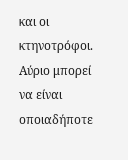και οι κτηνοτρόφοι. Αύριο μπορεί να είναι οποιαδήποτε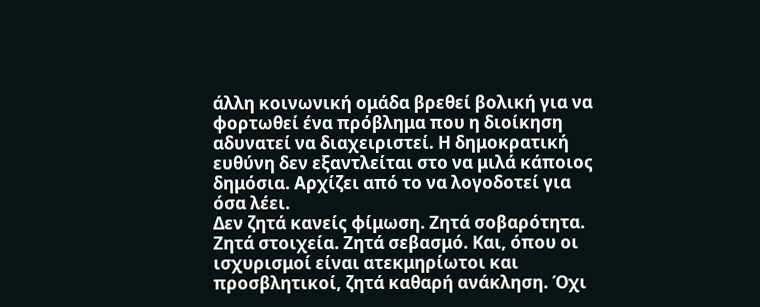άλλη κοινωνική ομάδα βρεθεί βολική για να φορτωθεί ένα πρόβλημα που η διοίκηση αδυνατεί να διαχειριστεί. Η δημοκρατική ευθύνη δεν εξαντλείται στο να μιλά κάποιος δημόσια. Αρχίζει από το να λογοδοτεί για όσα λέει.
Δεν ζητά κανείς φίμωση. Ζητά σοβαρότητα. Ζητά στοιχεία. Ζητά σεβασμό. Και, όπου οι ισχυρισμοί είναι ατεκμηρίωτοι και προσβλητικοί, ζητά καθαρή ανάκληση. Όχι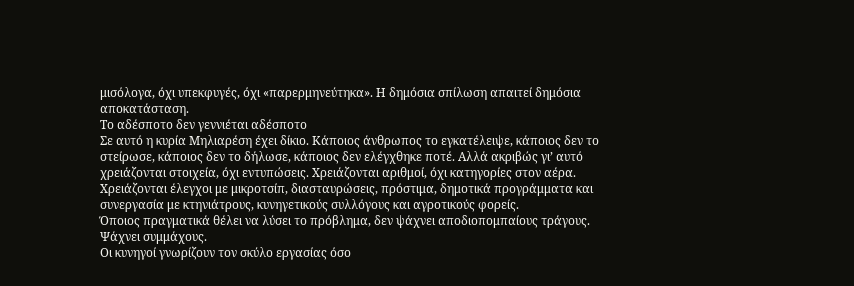μισόλογα, όχι υπεκφυγές, όχι «παρερμηνεύτηκα». Η δημόσια σπίλωση απαιτεί δημόσια αποκατάσταση.
Το αδέσποτο δεν γεννιέται αδέσποτο
Σε αυτό η κυρία Μηλιαρέση έχει δίκιο. Κάποιος άνθρωπος το εγκατέλειψε, κάποιος δεν το στείρωσε, κάποιος δεν το δήλωσε, κάποιος δεν ελέγχθηκε ποτέ. Αλλά ακριβώς γι’ αυτό χρειάζονται στοιχεία, όχι εντυπώσεις. Χρειάζονται αριθμοί, όχι κατηγορίες στον αέρα. Χρειάζονται έλεγχοι με μικροτσίπ, διασταυρώσεις, πρόστιμα, δημοτικά προγράμματα και συνεργασία με κτηνιάτρους, κυνηγετικούς συλλόγους και αγροτικούς φορείς.
Όποιος πραγματικά θέλει να λύσει το πρόβλημα, δεν ψάχνει αποδιοπομπαίους τράγους. Ψάχνει συμμάχους.
Οι κυνηγοί γνωρίζουν τον σκύλο εργασίας όσο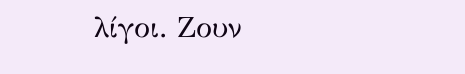λίγοι. Ζουν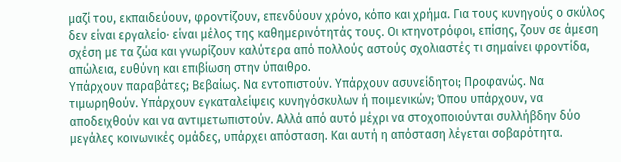μαζί του, εκπαιδεύουν, φροντίζουν, επενδύουν χρόνο, κόπο και χρήμα. Για τους κυνηγούς ο σκύλος δεν είναι εργαλείο· είναι μέλος της καθημερινότητάς τους. Οι κτηνοτρόφοι, επίσης, ζουν σε άμεση σχέση με τα ζώα και γνωρίζουν καλύτερα από πολλούς αστούς σχολιαστές τι σημαίνει φροντίδα, απώλεια, ευθύνη και επιβίωση στην ύπαιθρο.
Υπάρχουν παραβάτες; Βεβαίως. Να εντοπιστούν. Υπάρχουν ασυνείδητοι; Προφανώς. Να τιμωρηθούν. Υπάρχουν εγκαταλείψεις κυνηγόσκυλων ή ποιμενικών; Όπου υπάρχουν, να αποδειχθούν και να αντιμετωπιστούν. Αλλά από αυτό μέχρι να στοχοποιούνται συλλήβδην δύο μεγάλες κοινωνικές ομάδες, υπάρχει απόσταση. Και αυτή η απόσταση λέγεται σοβαρότητα.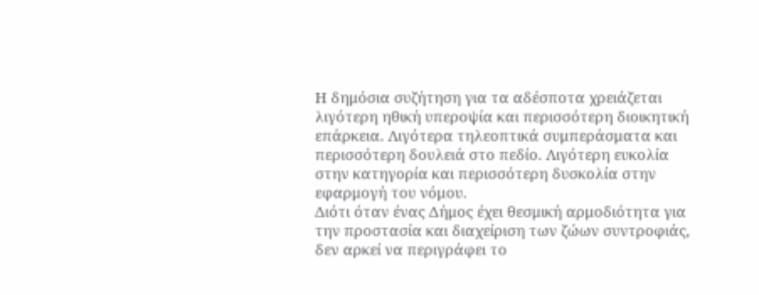Η δημόσια συζήτηση για τα αδέσποτα χρειάζεται λιγότερη ηθική υπεροψία και περισσότερη διοικητική επάρκεια. Λιγότερα τηλεοπτικά συμπεράσματα και περισσότερη δουλειά στο πεδίο. Λιγότερη ευκολία στην κατηγορία και περισσότερη δυσκολία στην εφαρμογή του νόμου.
Διότι όταν ένας Δήμος έχει θεσμική αρμοδιότητα για την προστασία και διαχείριση των ζώων συντροφιάς, δεν αρκεί να περιγράφει το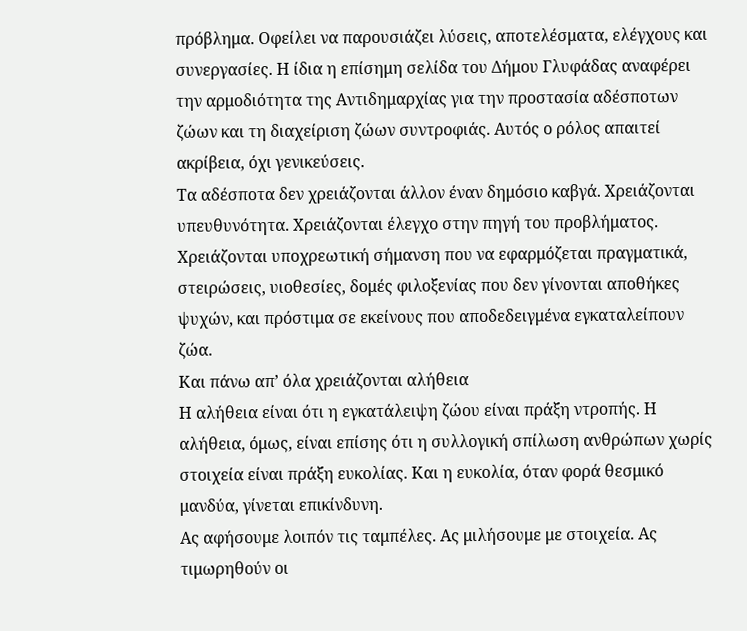πρόβλημα. Οφείλει να παρουσιάζει λύσεις, αποτελέσματα, ελέγχους και συνεργασίες. Η ίδια η επίσημη σελίδα του Δήμου Γλυφάδας αναφέρει την αρμοδιότητα της Αντιδημαρχίας για την προστασία αδέσποτων ζώων και τη διαχείριση ζώων συντροφιάς. Αυτός ο ρόλος απαιτεί ακρίβεια, όχι γενικεύσεις.
Τα αδέσποτα δεν χρειάζονται άλλον έναν δημόσιο καβγά. Χρειάζονται υπευθυνότητα. Χρειάζονται έλεγχο στην πηγή του προβλήματος. Χρειάζονται υποχρεωτική σήμανση που να εφαρμόζεται πραγματικά, στειρώσεις, υιοθεσίες, δομές φιλοξενίας που δεν γίνονται αποθήκες ψυχών, και πρόστιμα σε εκείνους που αποδεδειγμένα εγκαταλείπουν ζώα.
Και πάνω απ’ όλα χρειάζονται αλήθεια
Η αλήθεια είναι ότι η εγκατάλειψη ζώου είναι πράξη ντροπής. Η αλήθεια, όμως, είναι επίσης ότι η συλλογική σπίλωση ανθρώπων χωρίς στοιχεία είναι πράξη ευκολίας. Και η ευκολία, όταν φορά θεσμικό μανδύα, γίνεται επικίνδυνη.
Ας αφήσουμε λοιπόν τις ταμπέλες. Ας μιλήσουμε με στοιχεία. Ας τιμωρηθούν οι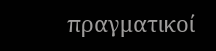πραγματικοί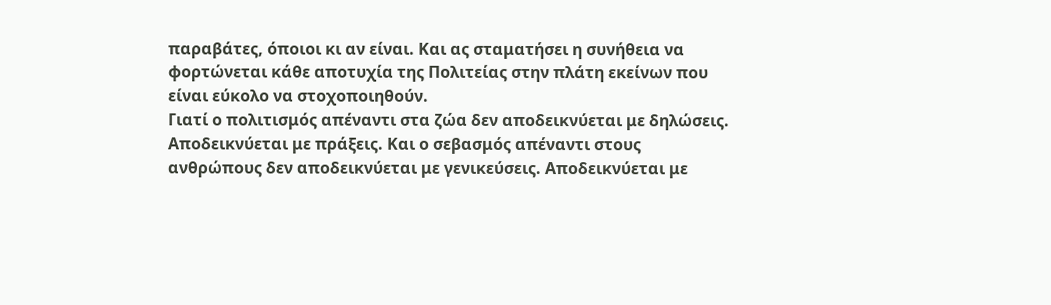παραβάτες, όποιοι κι αν είναι. Και ας σταματήσει η συνήθεια να φορτώνεται κάθε αποτυχία της Πολιτείας στην πλάτη εκείνων που είναι εύκολο να στοχοποιηθούν.
Γιατί ο πολιτισμός απέναντι στα ζώα δεν αποδεικνύεται με δηλώσεις. Αποδεικνύεται με πράξεις. Και ο σεβασμός απέναντι στους ανθρώπους δεν αποδεικνύεται με γενικεύσεις. Αποδεικνύεται με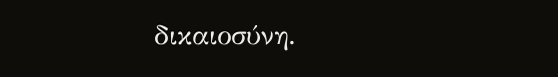δικαιοσύνη.